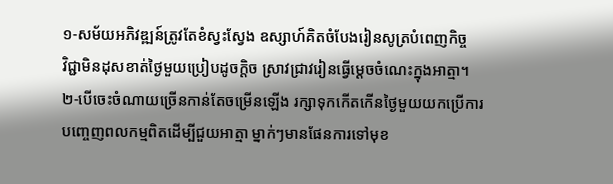១-សម័យអភិវឌ្ឍន៍ត្រូវតែខំស្វះស្វែង ឧស្សាហ៍គិតចំបែងរៀនសូត្របំពេញកិច្ច
វិជ្ជាមិនដុសខាត់ថ្ងៃមួយប្រៀបដូចក្ដិច ស្រាវជ្រាវរៀនធ្វើម្ដេចចំណេះក្នុងអាត្មា។
២-បើចេះចំណាយច្រើនកាន់តែចម្រើនឡើង រក្សាទុកកើតកើនថ្ងៃមួយយកប្រើការ
បញ្ចេញពលកម្មពិតដើម្បីជួយអាត្មា ម្នាក់ៗមានផែនការទៅមុខ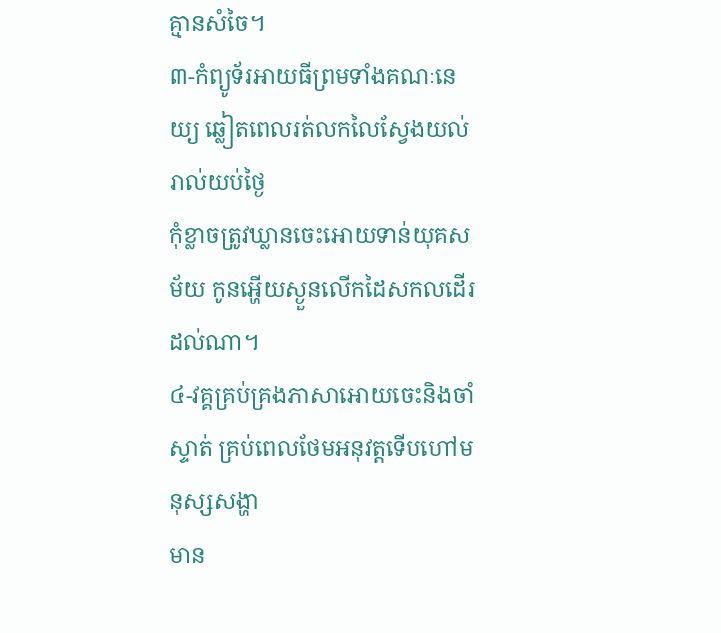គ្មានសំចៃ។
៣-កំព្យូទ័រអាយធីព្រមទាំងគណៈនេយ្យ ឆ្លៀតពេលរត់លកលៃស្វែងយល់រាល់យប់ថ្ងៃ
កុំខ្លាចត្រូវឃ្លានចេះអោយទាន់យុគសម័យ កូនអ្ហើយស្ងួនលើកដៃសកលដើរដល់ណា។
៤-វគ្គគ្រប់គ្រងភាសាអោយចេះនិងចាំស្ទាត់ គ្រប់ពេលថែមអនុវត្ដទើបហៅមនុស្សសង្ហា
មាន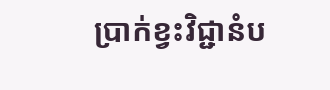ប្រាក់ខ្វះវិជ្ជានំប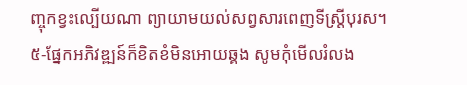ញ្ចុកខ្វះល្បើយណា ព្យាយាមយល់សព្វសារពេញទីស្ដ្រីបុរស។
៥-ផ្នែកអភិវឌ្ឍន៍ក៏ខិតខំមិនអោយឆ្គង សូមកុំមើលរំលង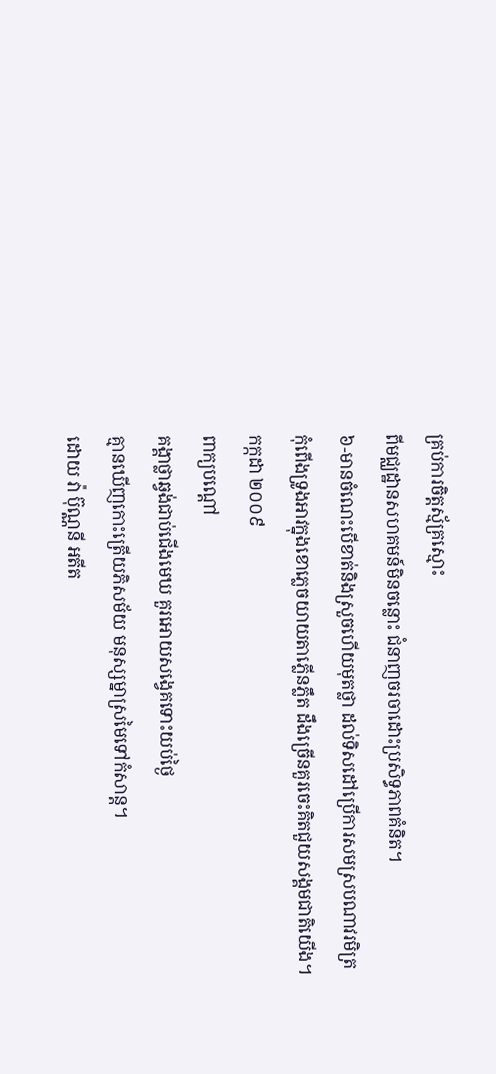គ្រប់ការចិត្ដស្ម័គ្រស្មោះ
ពីមជ្ឈដ្ឋានសហគមន៍មិនចន្លោះ ជំនាញចរចាដោះប្រសិទ្ធភាពគំនិត។
៦-មានចំណេះបើខាត់និងស្រួចហើយមុតថ្លា ដល់ទិសដៅប្រើការសមស្របណាវរមិត្រ
កុំពើងទ្រូងអាវក្នុងខោភ្លេចយាយតាភ្លើនភ្លឹត ដឹងច្រើនគួរចេះគិតជួយសង្គមជាតិយើង។
កក្កដា ២០០៩
ពាក្យបណ្ដៅ
គង្គាថ្លាឆ្វង់ជាប់ជើងមេឃ គួរអោយសង្វេគទោះយប់ថ្ងៃ
គ្មានឃើញកោះត្រើយភិសម័យ មនុស្សម្នាស្រមៃទៅកំសាន្ដ។
ដោយ វ៉ា ប៊ុណ្ណនី អតីត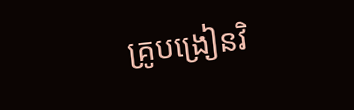គ្រូបង្រៀនវិ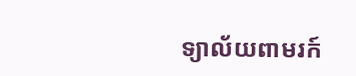ទ្យាល័យពាមរក៍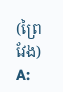(ព្រៃវែង)
A: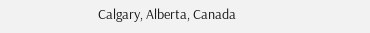Calgary, Alberta, Canada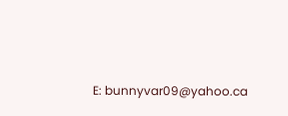E: bunnyvar09@yahoo.ca